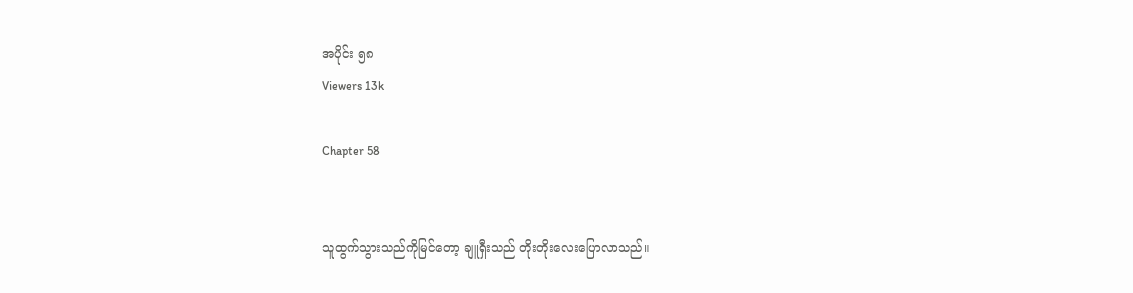အပိုင်း ၅၈
Viewers 13k

Chapter 58


သူထွက်သွားသည်ကိုမြင်တော့ ချူရှီးသည် တိုးတိုးလေးပြောလာသည်။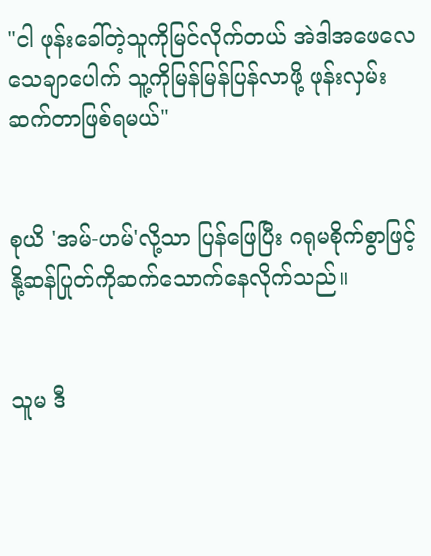"ငါ ဖုန်းခေါ်တဲ့သူကိုမြင်လိုက်တယ် အဲဒါအဖေလေ သေချာပေါက် သူ့ကိုမြန်မြန်ပြန်လာဖို့ ဖုန်းလှမ်းဆက်တာဖြစ်ရမယ်"


စုယိ 'အမ်-ဟမ်'လို့သာ ပြန်ဖြေပြီး ဂရုမစိုက်စွာဖြင့် နို့ဆန်ပြုတ်ကိုဆက်သောက်နေလိုက်သည်။


သူမ ဒီ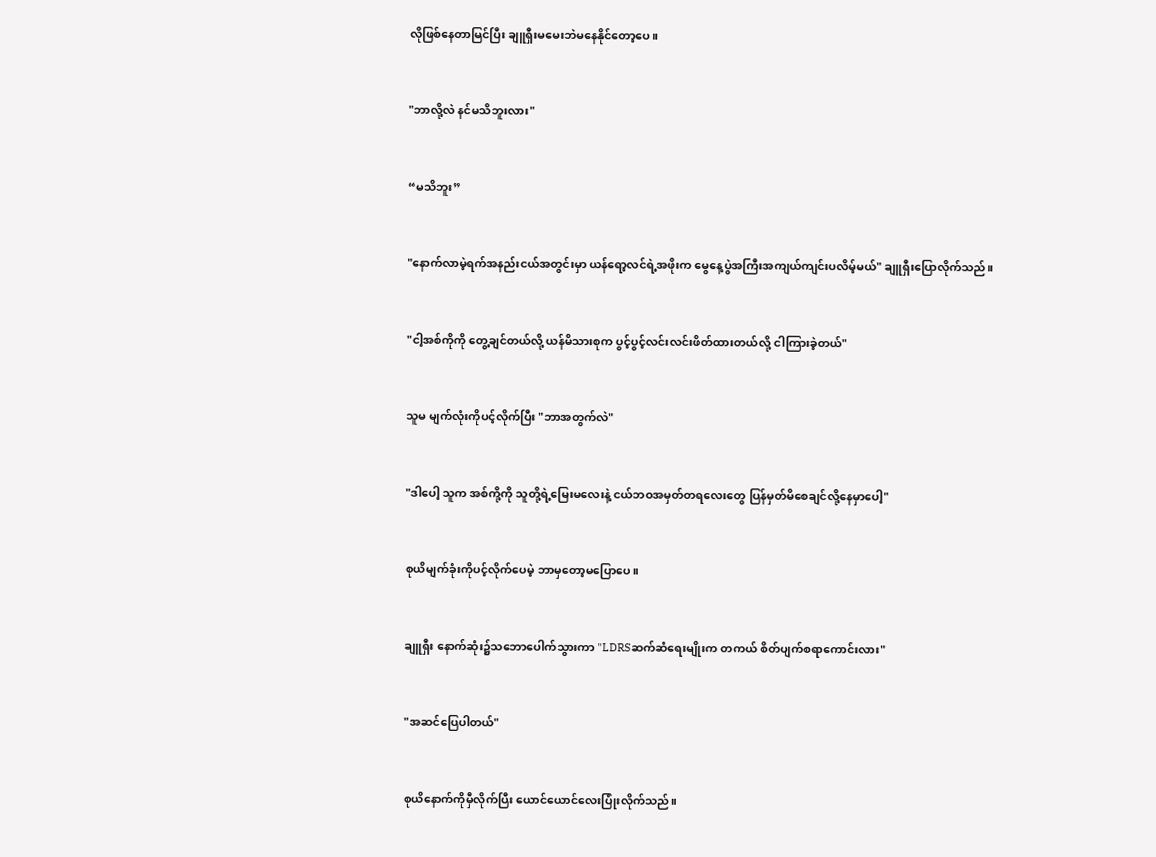လိုဖြစ်နေတာမြင်ပြီး ချူရှီးမမေးဘဲမနေနိုင်တော့ပေ။


"ဘာလို့လဲ နင်မသိဘူးလား"


“မသိဘူး”


"နောက်လာမဲ့ရက်အနည်းငယ်အတွင်းမှာ ယန်ရော့လင်ရဲ့အဖိုးက မွေနေ့ပွဲအကြီးအကျယ်ကျင်းပလိမ့်မယ်" ချူရှီးပြောလိုက်သည်။


"ငါ့အစ်ကိုကို တွေ့ချင်တယ်လို့ ယန်မိသားစုက ပွင့်ပွင့်လင်းလင်းဖိတ်ထားတယ်လို့ ငါကြားခဲ့တယ်"


သူမ မျက်လုံးကိုပင့်လိုက်ပြီး "ဘာအတွက်လဲ"


"ဒါပေါ့ သူက အစ်ကို့ကို သူတို့ရဲ့မြေးမလေးနဲ့ ငယ်ဘဝအမှတ်တရလေးတွေ ပြန်မှတ်မိစေချင်လို့နေမှာပေါ့"


စုယိမျက်ခုံးကိုပင့်လိုက်ပေမဲ့ ဘာမှတော့မပြောပေ။


ချူရှီး နောက်ဆုံး၌သဘောပေါက်သွားကာ "LDRSဆက်ဆံရေးမျိုးက တကယ် စိတ်ပျက်စရာကောင်းလား"


"အဆင်ပြေပါတယ်"


စုယိနောက်ကိုမှီလိုက်ပြီး ယောင်ယောင်လေးပြုံးလိုက်သည်။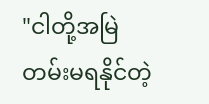"ငါတို့အမြဲတမ်းမရနိုင်တဲ့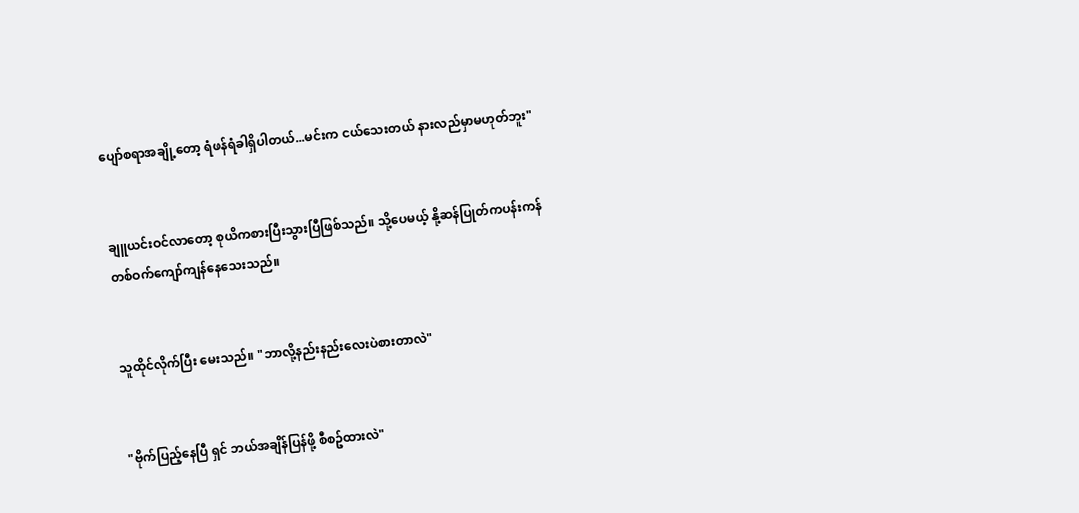ပျော်စရာအချို့တော့ ရံဖန်ရံခါရှိပါတယ်...မင်းက ငယ်သေးတယ် နားလည်မှာမဟုတ်ဘူး"


ချူယင်းဝင်လာတော့ စုယိကစားပြီးသွားပြီဖြစ်သည်။ သို့ပေမယ့် နို့ဆန်ပြုတ်ကပန်းကန်တစ်ဝက်ကျော်ကျန်နေသေးသည်။


သူထိုင်လိုက်ပြီး မေးသည်။ "ဘာလို့နည်းနည်းလေးပဲစားတာလဲ"


"ဗိုက်ပြည့်နေပြီ ရှင် ဘယ်အချိန်ပြန်ဖို့ စီစဥ်ထားလဲ"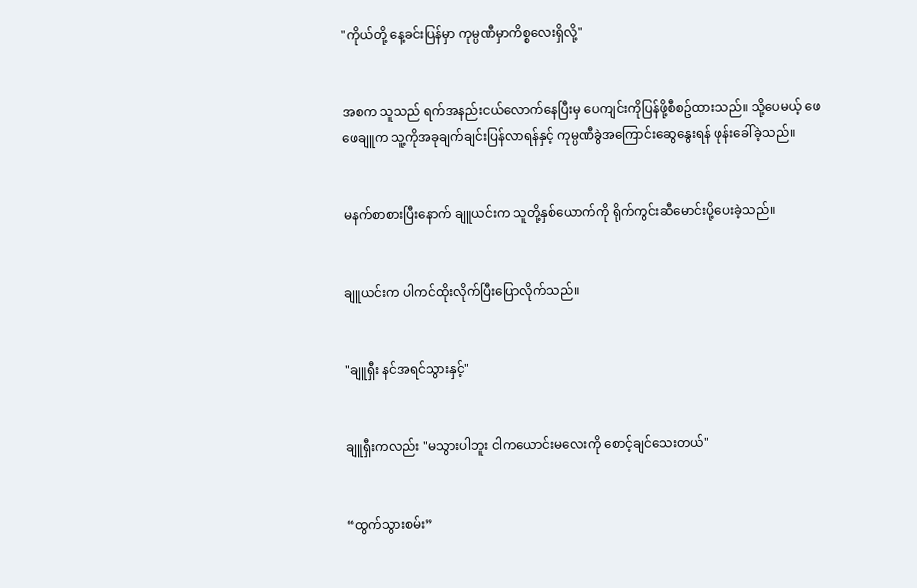"ကိုယ်တို့ နေ့ခင်းပြန်မှာ ကုမ္ပဏီမှာကိစ္စလေးရှိလို့"


အစက သူသည် ရက်အနည်းငယ်လောက်နေပြီးမှ ပေကျင်းကိုပြန်ဖို့စီစဥ်ထားသည်။ သို့ပေမယ့် ဖေဖေချူက သူ့ကိုအခုချက်ချင်းပြန်လာရန်နှင့် ကုမ္ပဏီခွဲအကြောင်းဆွေနွေးရန် ဖုန်းခေါ်ခဲ့သည်။


မနက်စာစားပြီးနောက် ချူယင်းက သူတို့နှစ်ယောက်ကို ရိုက်ကွင်းဆီမောင်းပို့ပေးခဲ့သည်။


ချူယင်းက ပါကင်ထိုးလိုက်ပြီးပြောလိုက်သည်။


"ချူရှီး နင်အရင်သွားနှင့်"


ချူရှီးကလည်း "မသွားပါဘူး ငါကယောင်းမလေးကို စောင့်ချင်သေးတယ်"


“ထွက်သွားစမ်း”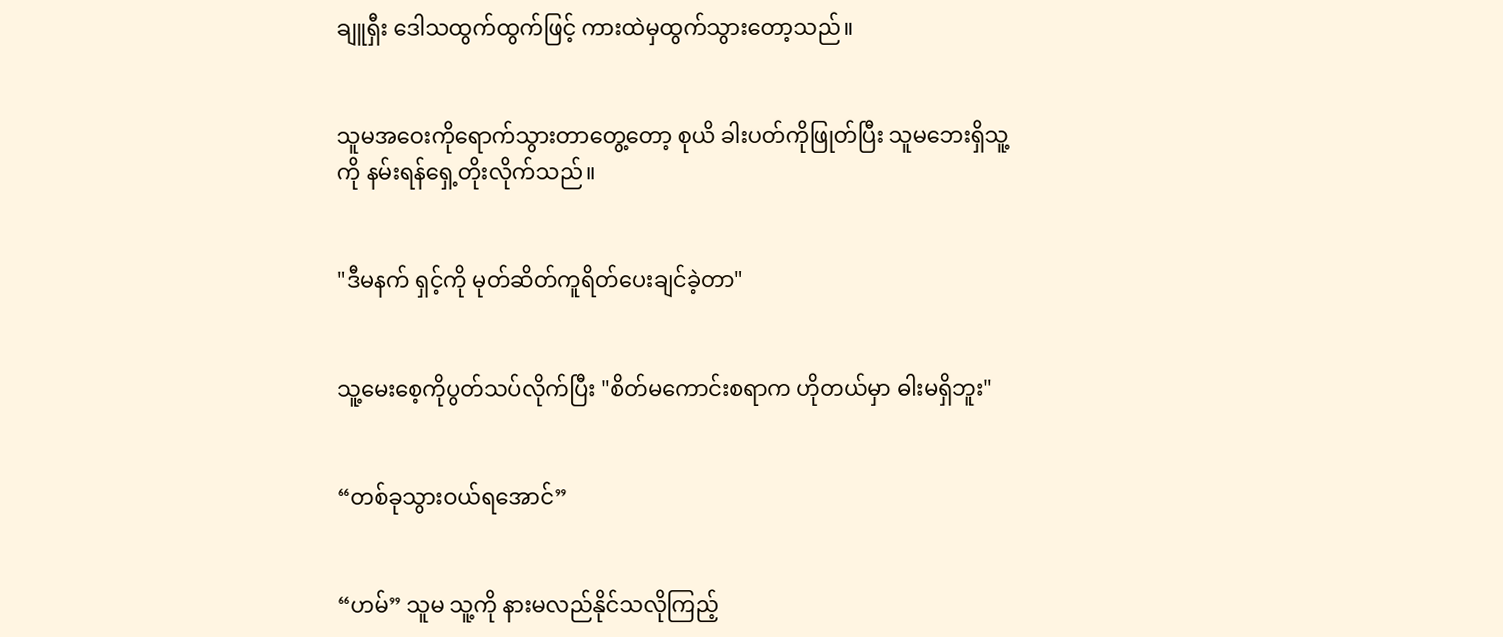ချူရှီး ဒေါသထွက်ထွက်ဖြင့် ကားထဲမှထွက်သွားတော့သည်။


သူမအဝေးကိုရောက်သွားတာတွေ့တော့ စုယိ ခါးပတ်ကိုဖြုတ်ပြီး သူမဘေးရှိသူ့ကို နမ်းရန်ရှေ့တိုးလိုက်သည်။


"ဒီမနက် ရှင့်ကို မုတ်ဆိတ်ကူရိတ်ပေးချင်ခဲ့တာ"


သူ့မေးစေ့ကိုပွတ်သပ်လိုက်ပြီး "စိတ်မကောင်းစရာက ဟိုတယ်မှာ ဓါးမရှိဘူး"


“တစ်ခုသွားဝယ်ရအောင်”


“ဟမ်” သူမ သူ့ကို နားမလည်နိုင်သလိုကြည့်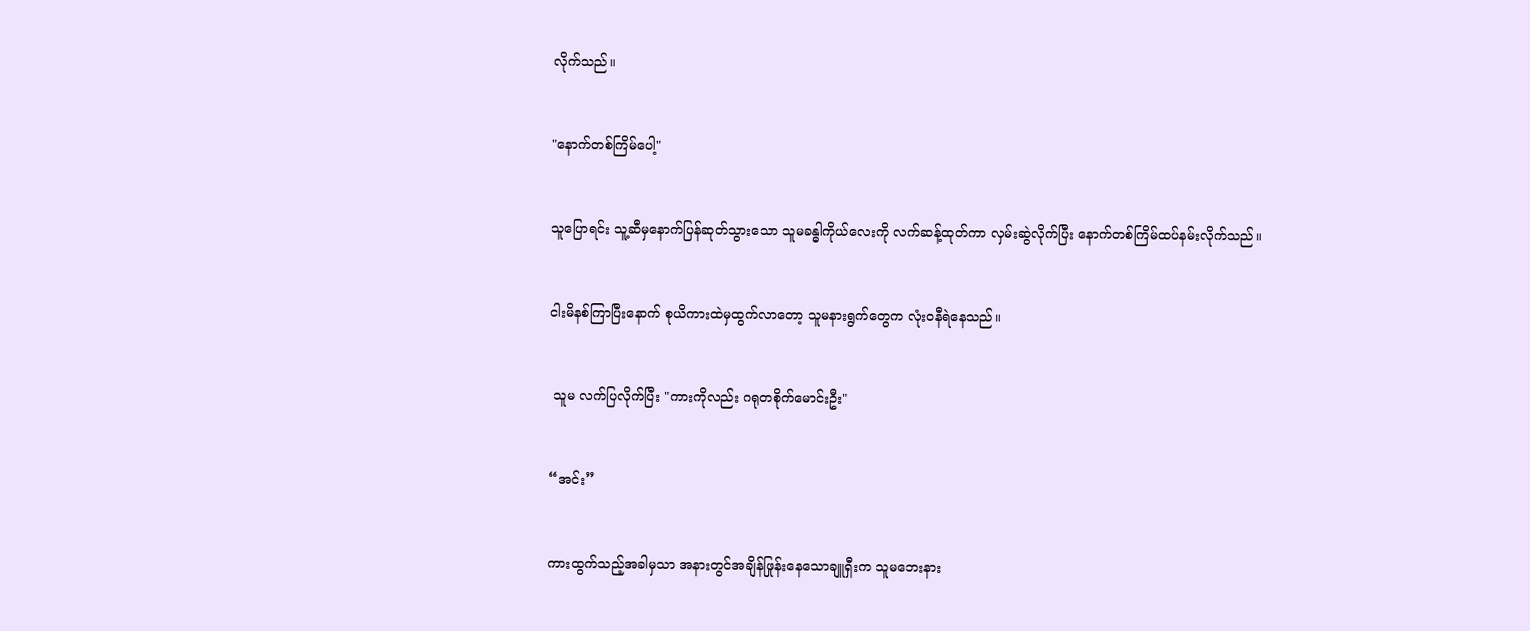လိုက်သည်။


"နောက်တစ်ကြိမ်ပေါ့"


သူပြောရင်း သူ့ဆီမှနောက်ပြန်ဆုတ်သွားသော သူမခန္ဓါကိုယ်လေးကို လက်ဆန့်ထုတ်ကာ လှမ်းဆွဲလိုက်ပြီး နောက်တစ်ကြိမ်ထပ်နမ်းလိုက်သည်။


ငါးမိနစ်ကြာပြီးနောက် စုယိကားထဲမှထွက်လာတော့ သူမနားရွက်တွေက လုံးဝနီရဲနေသည်။


 သူမ လက်ပြလိုက်ပြီး "ကားကိုလည်း ဂရုတစိုက်မောင်းဦး"


“အင်း”


ကားထွက်သည့်အခါမှသာ အနားတွင်အချိန်ဖြုန်းနေသောချူရှီးက သူမဘေးနား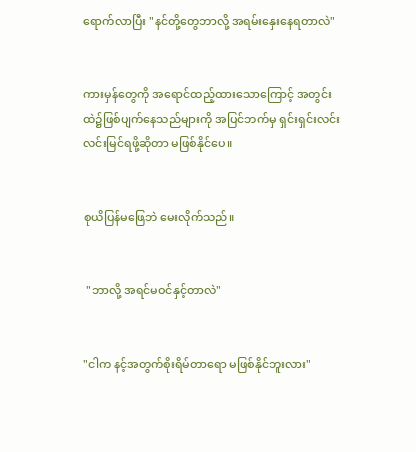ရောက်လာပြီး "နင်တို့တွေဘာလို့ အရမ်းနှေးနေရတာလဲ"


ကားမှန်တွေကို အရောင်ထည့်ထားသောကြောင့် အတွင်းထဲ၌ဖြစ်ပျက်နေသည်များကို အပြင်ဘက်မှ ရှင်းရှင်းလင်းလင်းမြင်ရဖို့ဆိုတာ မဖြစ်နိုင်ပေ။


စုယိပြန်မဖြေဘဲ မေးလိုက်သည်။


 "ဘာလို့ အရင်မဝင်နှင့်တာလဲ"


"ငါက နင့်အတွက်စိုးရိမ်တာရော မဖြစ်နိုင်ဘူးလား"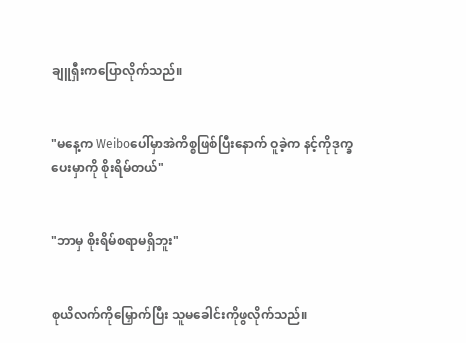ချူရှီးကပြောလိုက်သည်။


"မနေ့က Weiboပေါ်မှာအဲကိစ္စဖြစ်ပြီးနောက် ဝူခဲ့က နင့်ကိုဒုက္ခပေးမှာကို စိုးရိမ်တယ်"


"ဘာမှ စိုးရိမ်စရာမရှိဘူး"


စုယိလက်ကိုမြှောက်ပြီး သူမခေါင်းကိုဖွလိုက်သည်။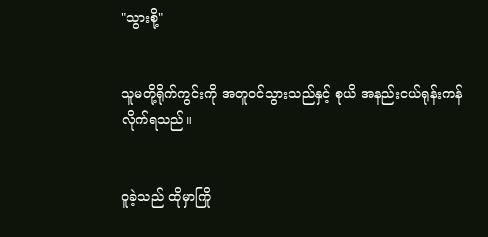"သွားစို့"


သူမတို့ရိုက်ကွင်းကို အတူဝင်သွားသည်နှင့် စုယိ အနည်းငယ်ရုန်းကန်လိုက်ရသည်။


ဝူခဲ့သည် ထိုမှာကြို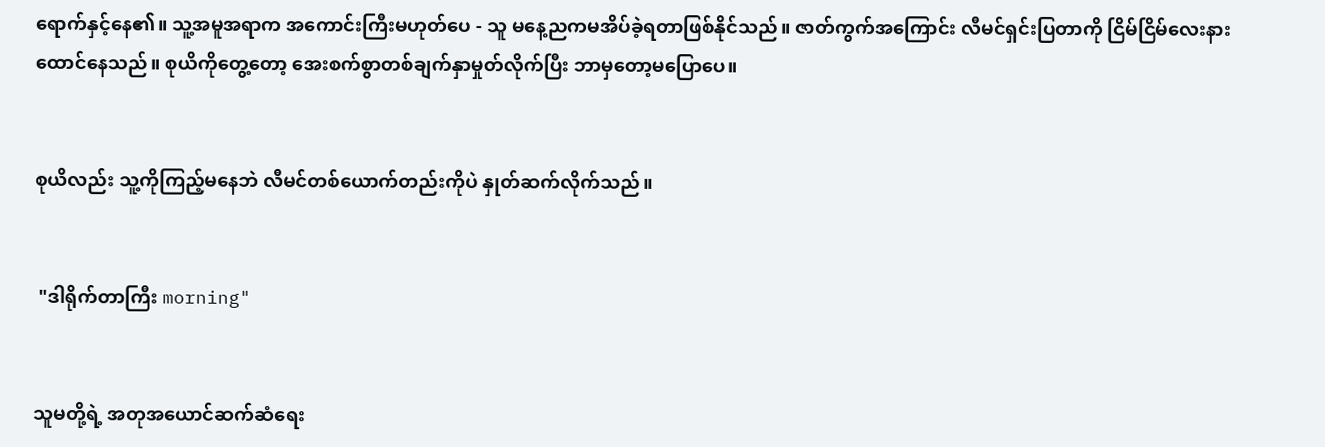ရောက်နှင့်နေ၏။ သူ့အမူအရာက အကောင်းကြီးမဟုတ်ပေ - သူ မနေ့ညကမအိပ်ခဲ့ရတာဖြစ်နိုင်သည်။ ဇာတ်ကွက်အကြောင်း လီမင်ရှင်းပြတာကို ငြိမ်ငြိမ်လေးနားထောင်နေသည်။ စုယိကိုတွေ့တော့ အေးစက်စွာတစ်ချက်နှာမှုတ်လိုက်ပြီး ဘာမှတော့မပြောပေ။


စုယိလည်း သူ့ကိုကြည့်မနေဘဲ လီမင်တစ်ယောက်တည်းကိုပဲ နှုတ်ဆက်လိုက်သည်။


 "ဒါရိုက်တာကြီး morning"


သူမတို့ရဲ့ အတုအယောင်ဆက်ဆံရေး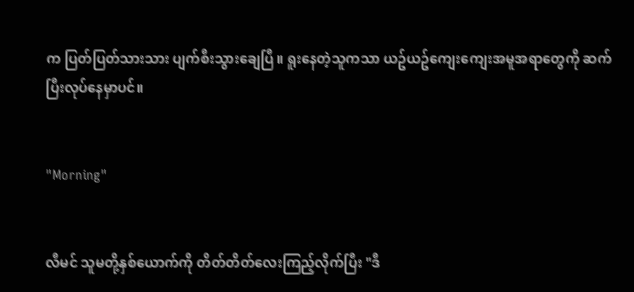က ပြတ်ပြတ်သားသား ပျက်စီးသွားချေပြီ။ ရူးနေတဲ့သူကသာ ယဥ်ယဥ်ကျေးကျေးအမူအရာတွေကို ဆက်ပြီးလုပ်နေမှာပင်။


"Morning"


လီမင် သူမတို့နှစ်ယောက်ကို တိတ်တိတ်လေးကြည့်လိုက်ပြီး "ဒီ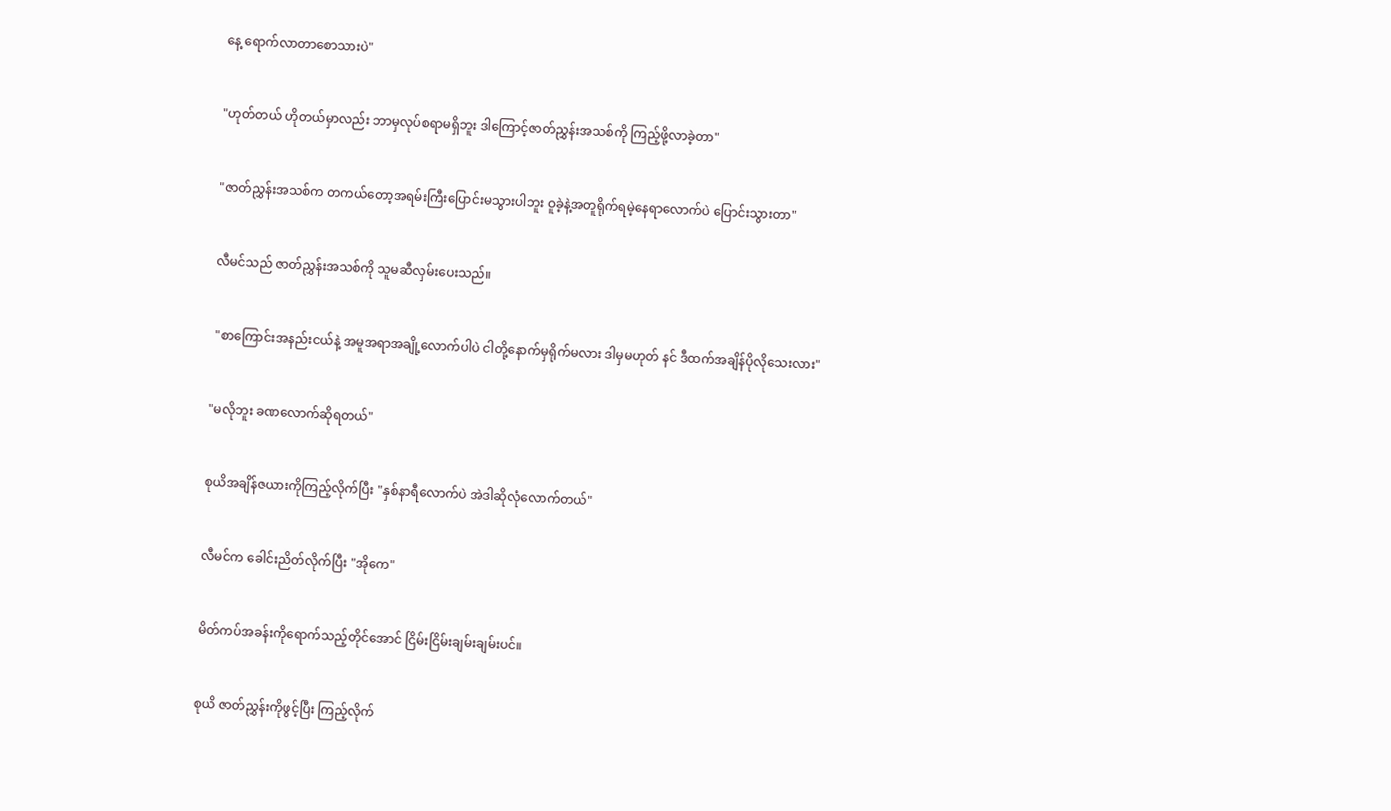နေ့ ရောက်လာတာစောသားပဲ"


"ဟုတ်တယ် ဟိုတယ်မှာလည်း ဘာမှလုပ်စရာမရှိဘူး ဒါကြောင့်ဇာတ်ညွှန်းအသစ်ကို ကြည့်ဖို့လာခဲ့တာ"


"ဇာတ်ညွှန်းအသစ်က တကယ်တော့အရမ်းကြီးပြောင်းမသွားပါဘူး ဝူခဲ့နဲ့အတူရိုက်ရမဲ့နေရာလောက်ပဲ ပြောင်းသွားတာ"


လီမင်သည် ဇာတ်ညွှန်းအသစ်ကို သူမဆီလှမ်းပေးသည်။


 "စာကြောင်းအနည်းငယ်နဲ့ အမူအရာအချို့လောက်ပါပဲ ငါတို့နောက်မှရိုက်မလား ဒါမှမဟုတ် နင် ဒီထက်အချိန်ပိုလိုသေးလား"


"မလိုဘူး ခဏလောက်ဆိုရတယ်"


စုယိအချိန်ဇယားကိုကြည့်လိုက်ပြီး "နှစ်နာရီလောက်ပဲ အဲဒါဆိုလုံလောက်တယ်"


လီမင်က ခေါင်းညိတ်လိုက်ပြီး "အိုကေ"


မိတ်ကပ်အခန်းကိုရောက်သည့်တိုင်အောင် ငြိမ်းငြိမ်းချမ်းချမ်းပင်။


စုယိ ဇာတ်ညွှန်းကိုဖွင့်ပြီး ကြည့်လိုက်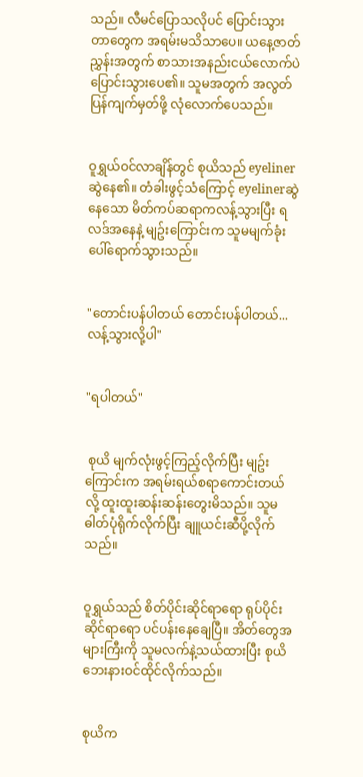သည်။ လီမင်ပြောသလိုပင် ပြောင်းသွားတာတွေက အရမ်းမသိသာပေ။ ယနေ့ဇာတ်ညွှန်းအတွက် စာသားအနည်းငယ်လောက်ပဲ ပြောင်းသွားပေ၏။ သူမအတွက် အလွတ်ပြန်ကျက်မှတ်ဖို့ လုံလောက်ပေသည်။


ဝူရွှယ်ဝင်လာချိန်တွင် စုယိသည် eyelinerဆွဲနေ၏။ တံခါးဖွင့်သံကြောင့် eyelinerဆွဲနေသော မိတ်ကပ်ဆရာကလန့်သွားပြီး ရလဒ်အနေနဲ့ မျဥ်းကြောင်းက သူမမျက်ခုံးပေါ်ရောက်သွားသည်။


"တောင်းပန်ပါတယ် တောင်းပန်ပါတယ်...လန့်သွားလို့ပါ"


"ရပါတယ်"


 စုယိ မျက်လုံးဖွင့်ကြည့်လိုက်ပြီး မျဥ်းကြောင်းက အရမ်းရယ်စရာကောင်းတယ်လို့ ထူးထူးဆန်းဆန်းတွေးမိသည်။ သူမဓါတ်ပုံရိုက်လိုက်ပြီး ချူယင်းဆီပို့လိုက်သည်။


ဝူရွှယ်သည် စိတ်ပိုင်းဆိုင်ရာရော ရုပ်ပိုင်းဆိုင်ရာရော ပင်ပန်းနေချေပြီ။ အိတ်တွေအများကြီးကို သူမလက်နဲ့သယ်ထားပြီး စုယိဘေးနားဝင်ထိုင်လိုက်သည်။


စုယိက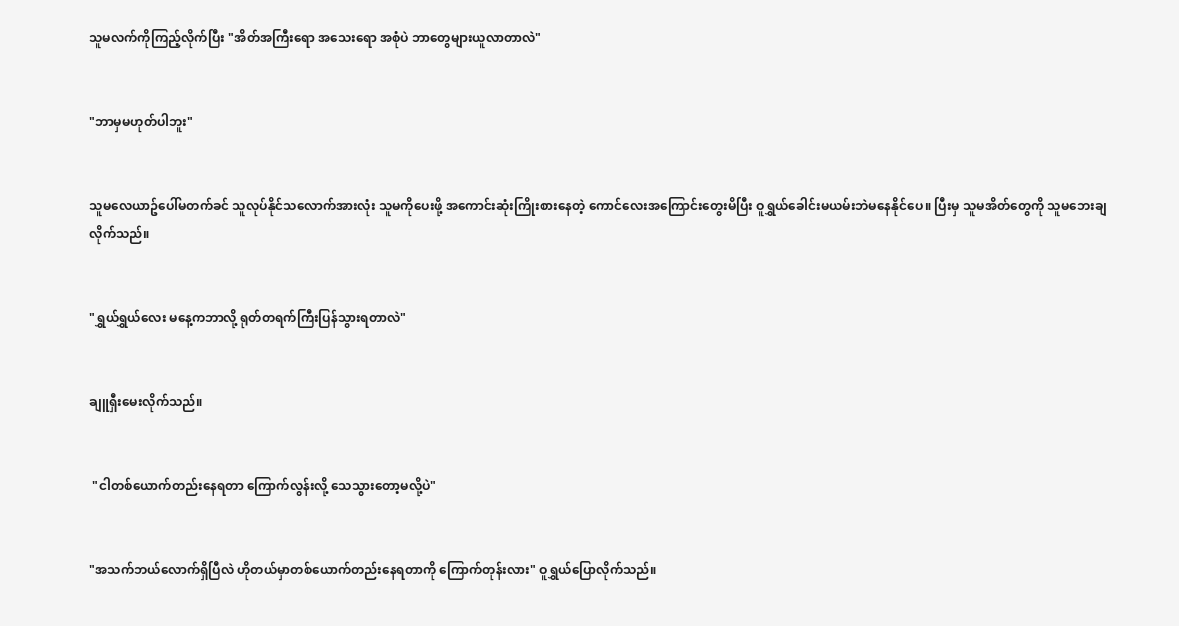သူမလက်ကိုကြည့်လိုက်ပြီး "အိတ်အကြီးရော အသေးရော အစုံပဲ ဘာတွေများယူလာတာလဲ"


"ဘာမှမဟုတ်ပါဘူး"


သူမလေယာဥ်ပေါ်မတက်ခင် သူလုပ်နိုင်သလောက်အားလုံး သူမကိုပေးဖို့ အကောင်းဆုံးကြိုးစားနေတဲ့ ကောင်လေးအကြောင်းတွေးမိပြီး ဝူရွှယ်ခေါင်းမယမ်းဘဲမနေနိုင်ပေ။ ပြီးမှ သူမအိတ်တွေကို သူမဘေးချလိုက်သည်။


"ရွှယ်ရွှယ်လေး မနေ့ကဘာလို့ ရုတ်တရက်ကြီးပြန်သွားရတာလဲ"


ချူရှီးမေးလိုက်သည်။


 "ငါတစ်ယောက်တည်းနေရတာ ကြောက်လွန်းလို့ သေသွားတော့မလို့ပဲ"


"အသက်ဘယ်လောက်ရှိပြီလဲ ဟိုတယ်မှာတစ်ယောက်တည်းနေရတာကို ကြောက်တုန်းလား" ဝူရွှယ်ပြောလိုက်သည်။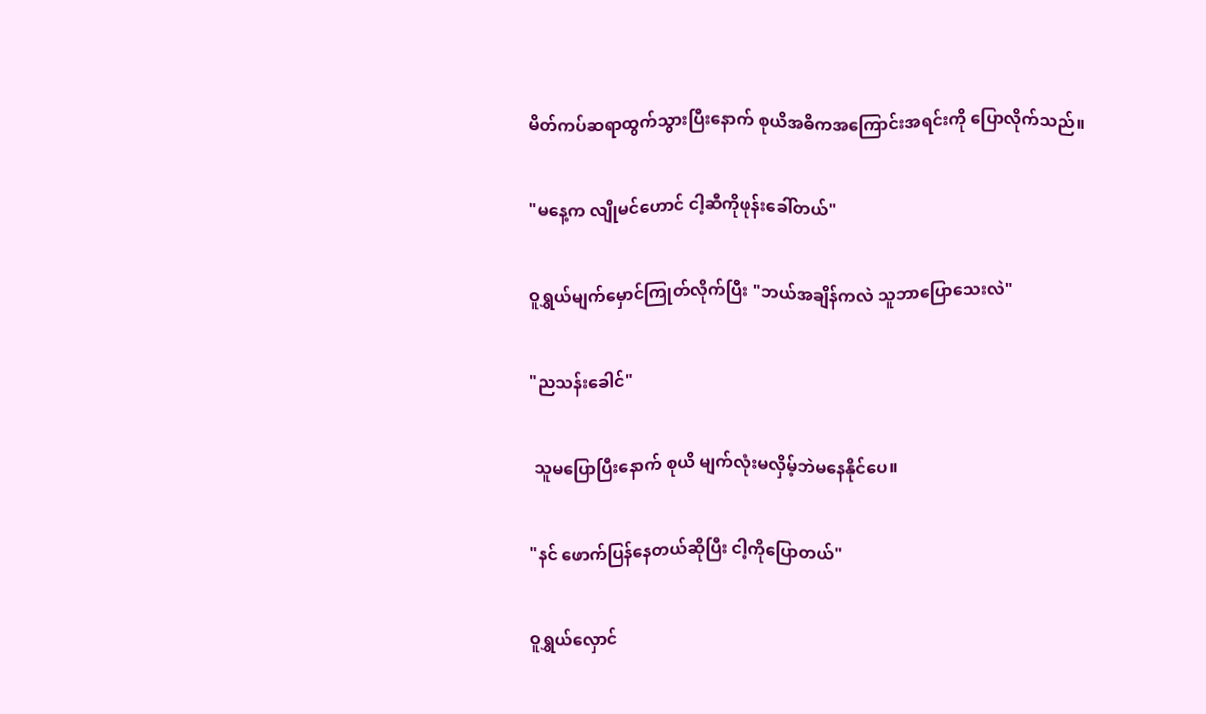မိတ်ကပ်ဆရာထွက်သွားပြီးနောက် စုယိအဓိကအကြောင်းအရင်းကို ပြောလိုက်သည်။


"မနေ့က လျိုမင်ဟောင် ငါ့ဆီကိုဖုန်းခေါ်တယ်"


ဝူရွှယ်မျက်မှောင်ကြုတ်လိုက်ပြီး "ဘယ်အချိန်ကလဲ သူဘာပြောသေးလဲ"


"ညသန်းခေါင်"


 သူမပြောပြီးနောက် စုယိ မျက်လုံးမလှိမ့်ဘဲမနေနိုင်ပေ။


"နင် ဖောက်ပြန်နေတယ်ဆိုပြီး ငါ့ကိုပြောတယ်"


ဝူရွှယ်လှောင်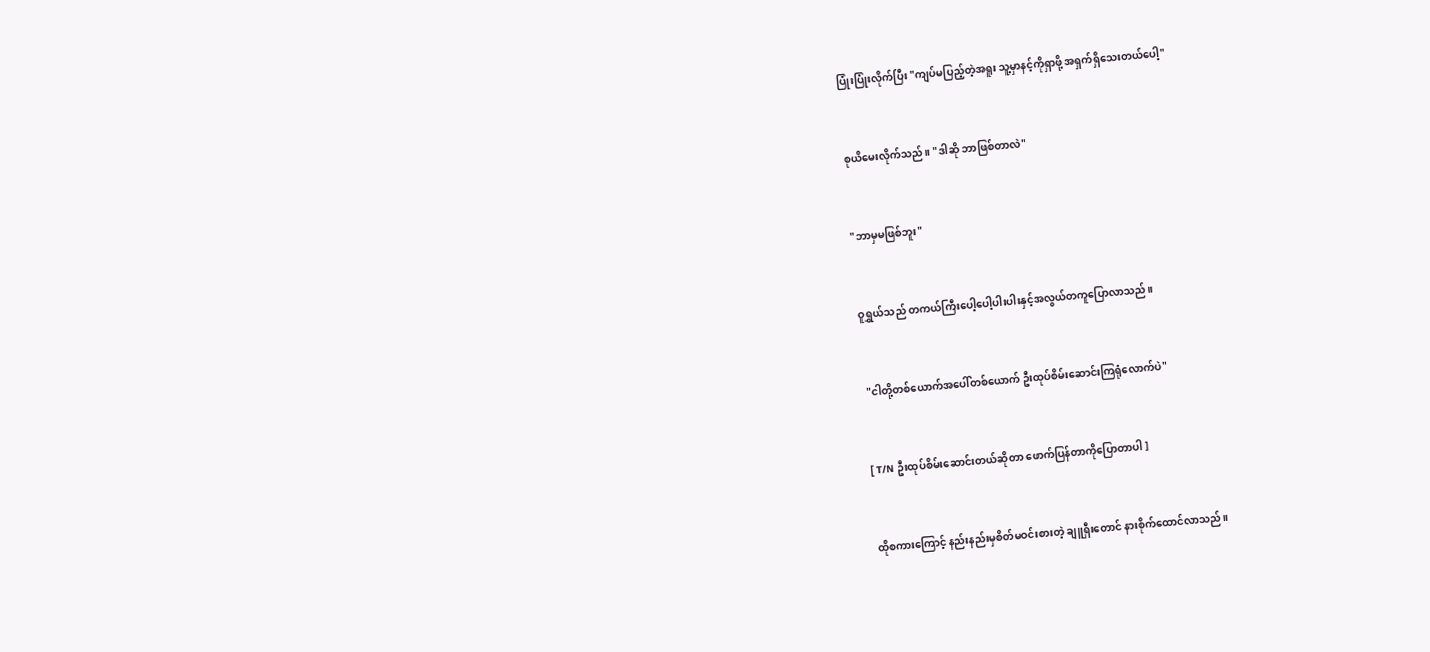ပြုံးပြုံးလိုက်ပြီး "ကျပ်မပြည့်တဲ့အရူး သူ့မှာနင့်ကိုရှာဖို့ အရှက်ရှိသေးတယ်ပေါ့"


စုယိမေးလိုက်သည်။ "ဒါဆို ဘာဖြစ်တာလဲ"


"ဘာမှမဖြစ်ဘူး"


ဝူရွှယ်သည် တကယ်ကြီးပေါ့ပေါ့ပါးပါးနှင့်အလွယ်တကူပြောလာသည်။


 "ငါတို့တစ်ယောက်အပေါ်တစ်ယောက် ဦးထုပ်စိမ်းဆောင်းကြရုံလောက်ပဲ"


[ T/N ဦးထုပ်စိမ်းဆောင်းတယ်ဆိုတာ ဖောက်ပြန်တာကိုပြောတာပါ ]


ထိုစကားကြောင့် နည်းနည်းမှစိတ်မဝင်းစားတဲ့ ချူရှီးတောင် နားစိုက်ထောင်လာသည်။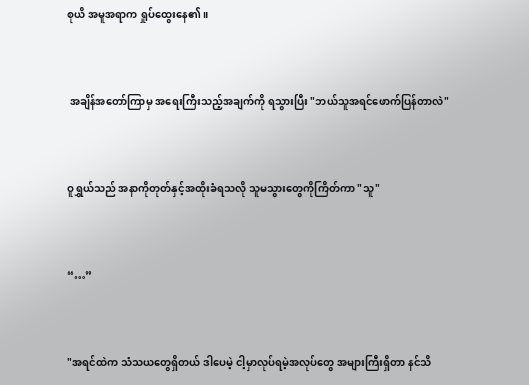စုယိ အမူအရာက ရှုပ်ထွေးနေ၏။


 အချိန်အတော်ကြာမှ အရေးကြီးသည့်အချက်ကို ရသွားပြီး "ဘယ်သူအရင်ဖောက်ပြန်တာလဲ"


ဝူရွှယ်သည် အနာကိုတုတ်နှင့်အထိုးခံရသလို သူမသွားတွေကိုကြိတ်ကာ "သူ"


“…”


"အရင်ထဲက သံသယတွေရှိတယ် ဒါပေမဲ့ ငါ့မှာလုပ်ရမဲ့အလုပ်တွေ အများကြီးရှိတာ နင်သိ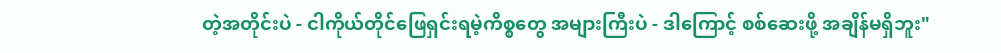တဲ့အတိုင်းပဲ - ငါကိုယ်တိုင်ဖြေရှင်းရမဲ့ကိစ္စတွေ အများကြီးပဲ - ဒါကြောင့် စစ်ဆေးဖို့ အချိန်မရှိဘူး"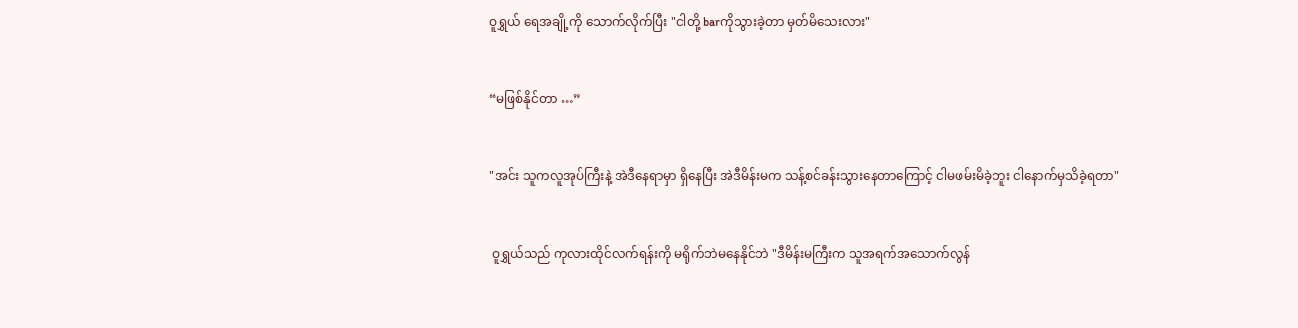ဝူရွှယ် ရေအချို့ကို သောက်လိုက်ပြီး "ငါတို့ barကိုသွားခဲ့တာ မှတ်မိသေးလား"


“မဖြစ်နိုင်တာ …”


"အင်း သူကလူအုပ်ကြီးနဲ့ အဲဒီနေရာမှာ ရှိနေပြီး အဲဒီမိန်းမက သန့်စင်ခန်းသွားနေတာကြောင့် ငါမဖမ်းမိခဲ့ဘူး ငါနောက်မှသိခဲ့ရတာ"


 ဝူရွှယ်သည် ကုလားထိုင်လက်ရန်းကို မရိုက်ဘဲမနေနိုင်ဘဲ "ဒီမိန်းမကြီးက သူအရက်အသောက်လွန်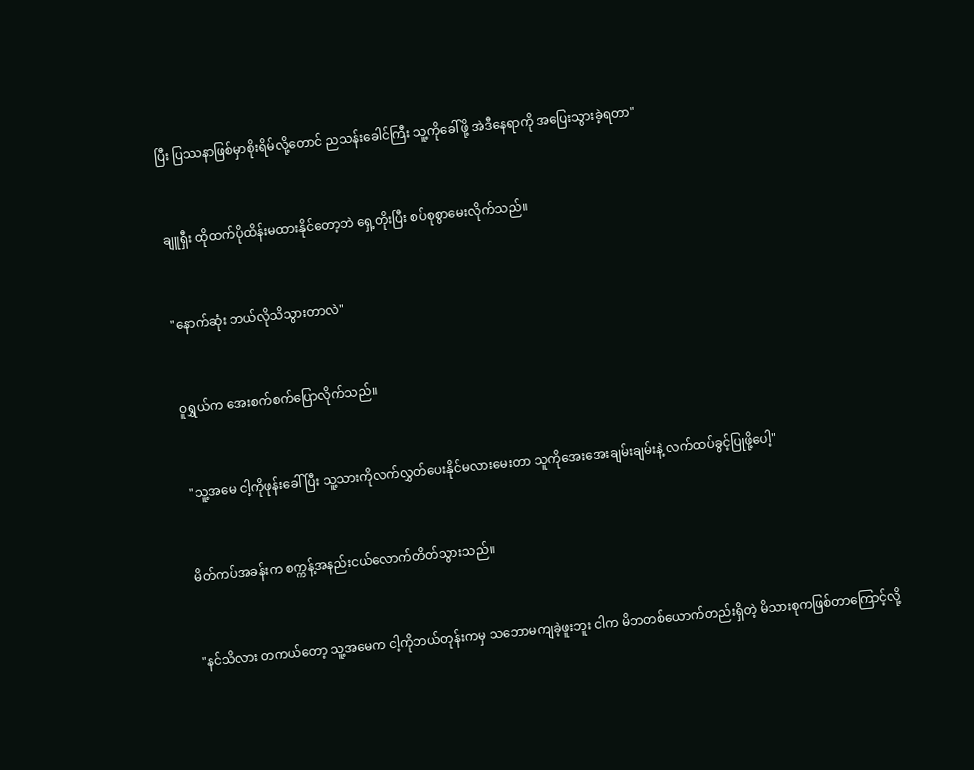ပြီး ပြဿနာဖြစ်မှာစိုးရိမ်လို့တောင် ညသန်းခေါင်ကြီး သူ့ကိုခေါ်ဖို့ အဲဒီနေရာကို အပြေးသွားခဲ့ရတာ"


ချူရှီး ထိုထက်ပိုထိန်းမထားနိုင်တော့ဘဲ ရှေ့တိုးပြီး စပ်စုစွာမေးလိုက်သည်။


"နောက်ဆုံး ဘယ်လိုသိသွားတာလဲ"


ဝူရွှယ်က အေးစက်စက်ပြောလိုက်သည်။


 "သူ့အမေ ငါ့ကိုဖုန်းခေါ်ပြီး သူ့သားကိုလက်လွှတ်ပေးနိုင်မလားမေးတာ သူကိုအေးအေးချမ်းချမ်းနဲ့ လက်ထပ်ခွင့်ပြုဖို့ပေါ့"


မိတ်ကပ်အခန်းက စက္ကန့်အနည်းငယ်လောက်တိတ်သွားသည်။


"နင်သိလား တကယ်တော့ သူ့အမေက ငါ့ကိုဘယ်တုန်းကမှ သဘောမကျခဲ့ဖူးဘူး ငါက မိဘတစ်ယောက်တည်းရှိတဲ့ မိသားစုကဖြစ်တာကြောင့်လို့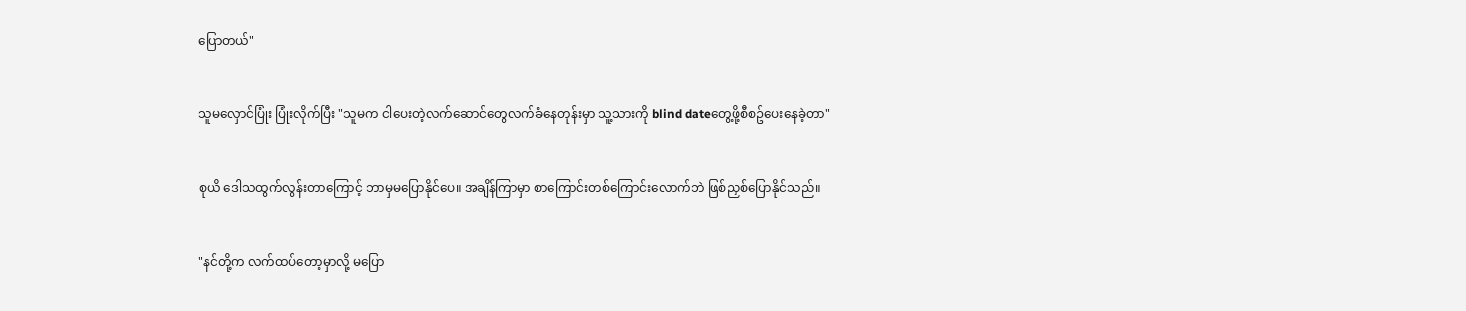ပြောတယ်"


သူမလှောင်ပြုံး ပြုံးလိုက်ပြီး "သူမက ငါပေးတဲ့လက်ဆောင်တွေလက်ခံနေတုန်းမှာ သူ့သားကို blind dateတွေ့ဖို့စီစဥ်ပေးနေခဲ့တာ"


စုယိ ဒေါသထွက်လွန်းတာကြောင့် ဘာမှမပြောနိုင်ပေ။ အချိန်ကြာမှာ စာကြောင်းတစ်ကြောင်းလောက်ဘဲ ဖြစ်ညှစ်ပြောနိုင်သည်။


"နင်တို့က လက်ထပ်တော့မှာလို့ မပြော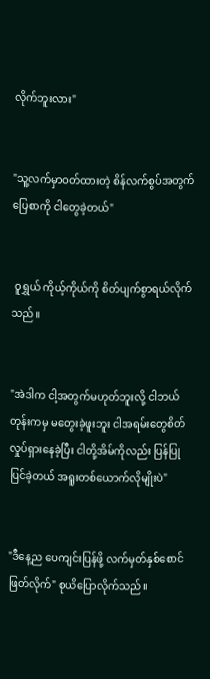လိုက်ဘူးလား"


"သူ့လက်မှာဝတ်ထားတဲ့ စိန်လက်စွပ်အတွက်ပြေစာကို ငါတွေခဲ့တယ်"


 ဝူရွှယ် ကိုယ့်ကိုယ်ကို စိတ်ပျက်စွာရယ်လိုက်သည်။


"အဲဒါက ငါ့အတွက်မဟုတ်ဘူးလို့ ငါဘယ်တုန်းကမှ မတွေးခဲ့ဖူးဘူး ငါအရမ်းတွေစိတ်လှုပ်ရှားနေခဲ့ပြီး ငါတို့အိမ်ကိုလည်း ပြန်ပြုပြင်ခဲ့တယ် အရူးတစ်ယောက်လိုမျိုးပဲ"


"ဒီနေ့ည ပေကျင်းပြန်ဖို့ လက်မှတ်နှစ်စောင်ဖြတ်လိုက်" စုယိပြောလိုက်သည်။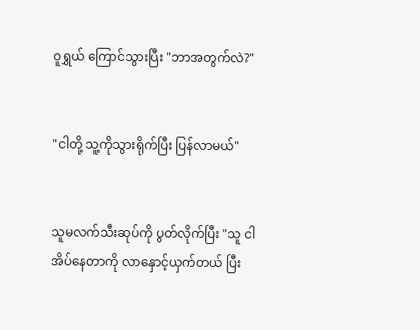ဝူရွှယ် ကြောင်သွားပြီး "ဘာအတွက်လဲ?"


"ငါတို့ သူ့ကိုသွားရိုက်ပြီး ပြန်လာမယ်"


သူမလက်သီးဆုပ်ကို ပွတ်လိုက်ပြီး "သူ ငါအိပ်နေတာကို လာနှောင့်ယှက်တယ် ပြီး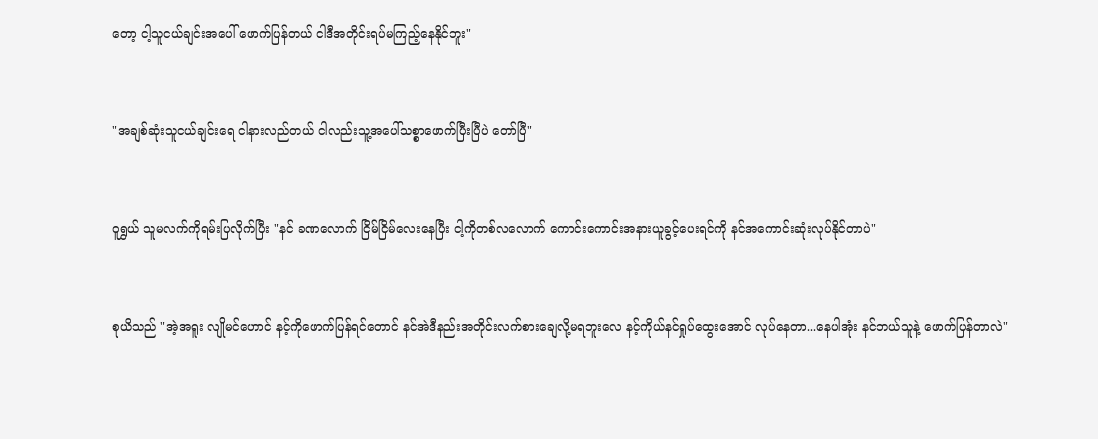တော့ ငါ့သူငယ်ချင်းအပေါ် ဖောက်ပြန်တယ် ငါဒီအတိုင်းရပ်မကြည့်နေနိုင်ဘူး"


"အချစ်ဆုံးသူငယ်ချင်းရေ ငါနားလည်တယ် ငါလည်းသူ့အပေါ်သစ္စာဖောက်ပြီးပြီပဲ တော်ပြီ"


ဝူရွှယ် သူမလက်ကိုရမ်းပြလိုက်ပြီး "နင် ခဏလောက် ငြိမ်ငြိမ်လေးနေပြီး ငါ့ကိုတစ်လလောက် ကောင်းကောင်းအနားယူခွင့်ပေးရင်ကို နင်အကောင်းဆုံးလုပ်နိုင်တာပဲ"


စုယိသည် "အဲ့အရူး လျိုမင်ဟောင် နင့်ကိုဖောက်ပြန်ရင်တောင် နင်အဲဒီနည်းအတိုင်းလက်စားချေလို့မရဘူးလေ နင့်ကိုယ်နင်ရှုပ်ထွေးအောင် လုပ်နေတာ...နေပါအုံး နင်ဘယ်သူနဲ့ ဖောက်ပြန်တာလဲ"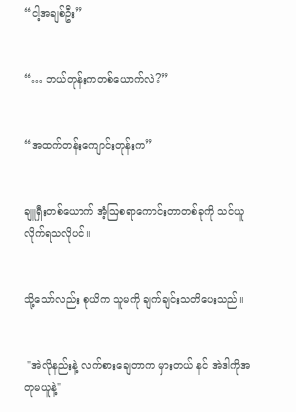“ငါ့အချစ်ဦး”


“… ဘယ်တုန်းကတစ်ယောက်လဲ?”


“အထက်တန်းကျောင်းတုန်းက”


ချူရှီးတစ်ယောက် အံ့ဩစရာကောင်းတာတစ်ခုကို သင်ယူလိုက်ရသလိုပင်။


သို့သော်လည်း စုယိက သူမကို ချက်ချင်းသတိပေးသည်။


 "အဲလိုနည်းနဲ့ လက်စားချေတာက မှားတယ် နင် အဲဒါကိုအတုမယူနဲ့"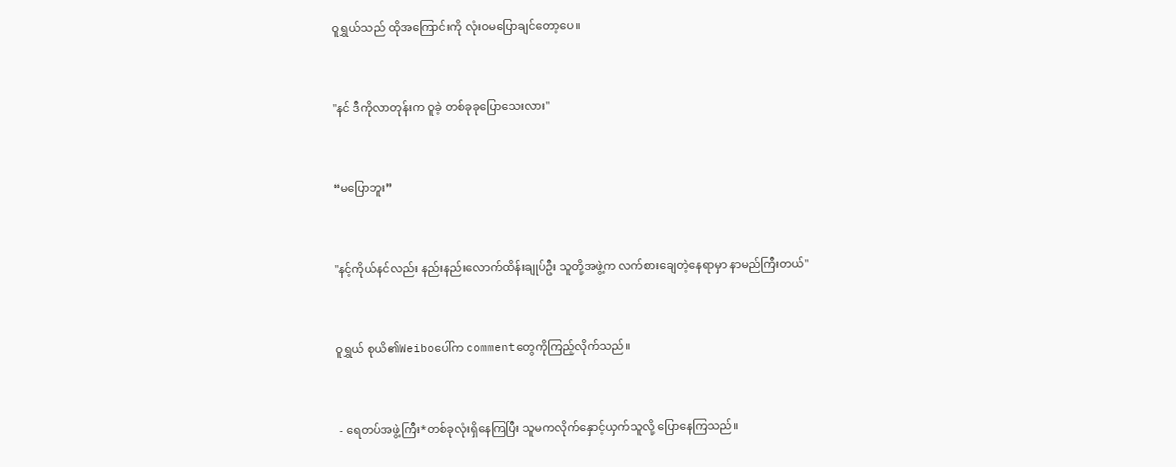ဝူရွှယ်သည် ထိုအကြောင်းကို လုံးဝမပြောချင်တော့ပေ။


"နင် ဒီကိုလာတုန်းက ဝူခဲ့ တစ်ခုခုပြောသေးလား"


“မပြောဘူး”


"နင့်ကိုယ်နင်လည်း နည်းနည်းလောက်ထိန်းချုပ်ဦး သူတို့အဖွဲ့က လက်စားချေတဲ့နေရာမှာ နာမည်ကြီးတယ်"


ဝူရွှယ် စုယိ၏Weiboပေါ်က commentတွေကိုကြည့်လိုက်သည်။


 - ရေတပ်အဖွဲ့ကြီး*တစ်ခုလုံးရှိနေကြပြီး သူမကလိုက်နှောင့်ယှက်သူလို့ ပြောနေကြသည်။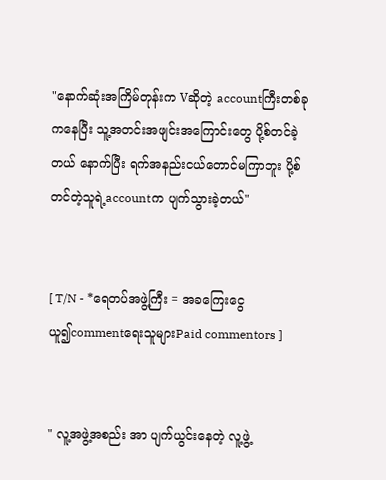"နောက်ဆုံးအကြိမ်တုန်းက Vဆိုတဲ့ accountကြီးတစ်ခုကနေပြီး သူ့အတင်းအဖျင်းအကြောင်းတွေ ပို့စ်တင်ခဲ့တယ် နောက်ပြီး ရက်အနည်းငယ်တောင်မကြာဘူး ပို့စ်တင်တဲ့သူရဲ့accountက ပျက်သွားခဲ့တယ်"


[ T/N - *ရေတပ်အဖွဲ့ကြီး = အခကြေးငွေယူ၍commentရေးသူများPaid commentors ]


" လူ့အဖွဲ့အစည်း အာ ပျက်ယွင်းနေတဲ့ လူ့ဖွဲ့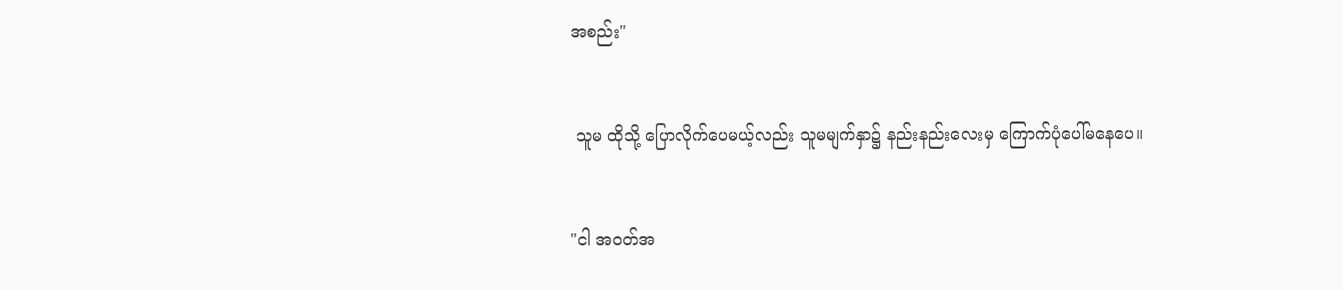အစည်း"


 သူမ ထိုသို့ ပြောလိုက်ပေမယ့်လည်း သူမမျက်နှာ၌ နည်းနည်းလေးမှ ကြောက်ပုံပေါ်မနေပေ။


"ငါ အဝတ်အ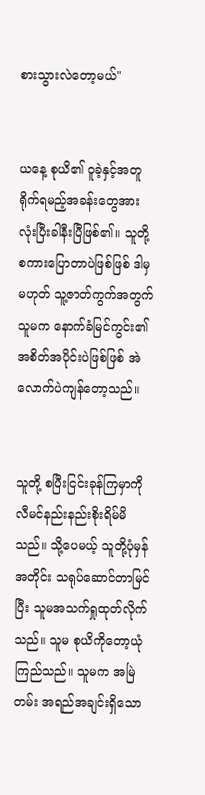စားသွားလဲတော့မယ်"


ယနေ့ စုယိ၏ ဝူခဲ့နှင့်အတူရိုက်ရမည့်အခန်းတွေအားလုံးပြီးခါနီးပြီဖြစ်၏။ သူတို့စကားပြောတာပဲဖြစ်ဖြစ် ဒါမှမဟုတ် သူ့ဇာတ်ကွက်အတွက် သူမက နောက်ခံမြင်ကွင်း၏အစိတ်အပိုင်းပဲဖြစ်ဖြစ် အဲလောက်ပဲကျန်တော့သည်။


သူတို့ စပြီးငြင်းခုန်ကြမှာကို လီမင်နည်းနည်းစိုးရိမ်မိသည်။ သို့ပေမယ့် သူတို့ပုံမှန်အတိုင်း သရုပ်ဆောင်တာမြင်ပြီး သူမအသက်ရှုထုတ်လိုက်သည်။ သူမ စုယိကိုတော့ယုံကြည်သည်။ သူမက အမြဲတမ်း အရည်အချင်းရှိသော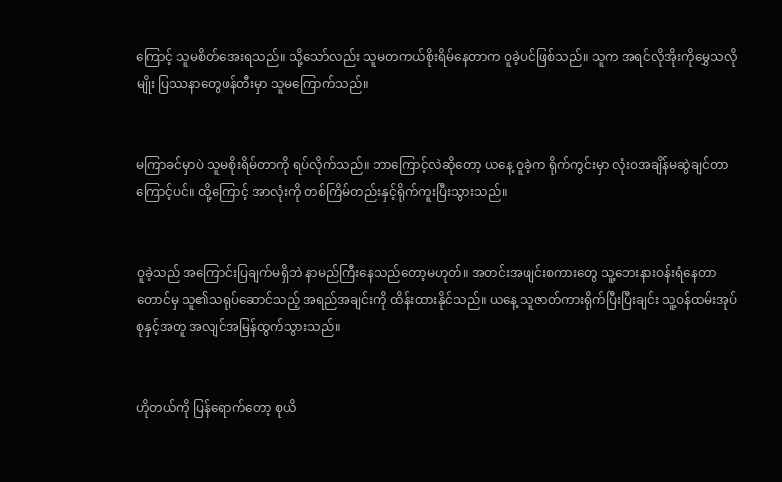ကြောင့် သူမစိတ်အေးရသည်။ သို့သော်လည်း သူမတကယ်စိုးရိမ်နေတာက ဝူခဲ့ပင်ဖြစ်သည်။ သူက အရင်လိုအိုးကိုမွှေသလိုမျိုး ပြဿနာတွေဖန်တီးမှာ သူမကြောက်သည်။


မကြာခင်မှာပဲ သူမစိုးရိမ်တာကို ရပ်လိုက်သည်။ ဘာကြောင့်လဲဆိုတော့ ယနေ့ ဝူခဲ့က ရိုက်ကွင်းမှာ လုံးဝအချိန်မဆွဲချင်တာကြောင့်ပင်။ ထို့ကြောင့် အာလုံးကို တစ်ကြိမ်တည်းနှင့်ရိုက်ကူးပြီးသွားသည်။


ဝူခဲ့သည် အကြောင်းပြချက်မရှိဘဲ နာမည်ကြီးနေသည်တော့မဟုတ်။ အတင်းအဖျင်းစကားတွေ သူ့ဘေးနားဝန်းရံနေတာတောင်မှ သူ၏သရုပ်ဆောင်သည့် အရည်အချင်းကို ထိန်းထားနိုင်သည်။ ယနေ့ သူဇာတ်ကားရိုက်ပြီးပြီးချင်း သူ့ဝန်ထမ်းအုပ်စုနှင့်အတူ အလျင်အမြန်ထွက်သွားသည်။


ဟိုတယ်ကို ပြန်ရောက်တော့ စုယိ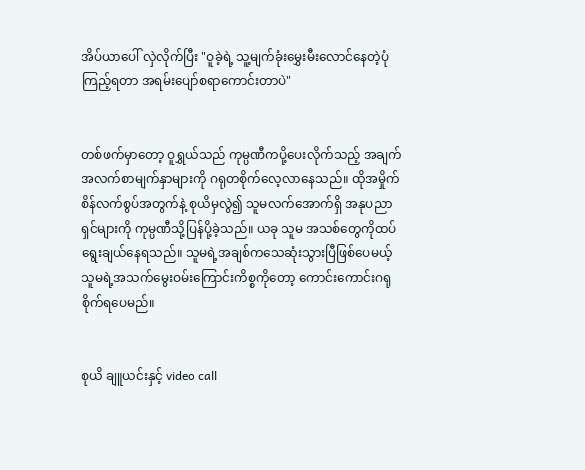အိပ်ယာပေါ် လှဲလိုက်ပြီး "ဝူခဲ့ရဲ့ သူ့မျက်ခုံးမွှေးမီးလောင်နေတဲ့ပုံကြည့်ရတာ အရမ်းပျော်စရာကောင်းတာပဲ"


တစ်ဖက်မှာတော့ ဝူရွှယ်သည် ကုမ္ပဏီကပို့ပေးလိုက်သည့် အချက်အလက်စာမျက်နှာများကို ဂရုတစိုက်လေ့လာနေသည်။ ထိုအမှိုက်စိန်လက်စွပ်အတွက်နဲ့ စုယိမှလွဲ၍ သူမလက်အောက်ရှိ အနုပညာရှင်များကို ကုမ္ပဏီသို့ပြန်ပို့ခဲ့သည်။ ယခု သူမ အသစ်တွေကိုထပ်ရွေးချယ်နေရသည်။ သူမရဲ့အချစ်ကသေဆုံးသွားပြီဖြစ်ပေမယ့် သူမရဲ့အသက်မွေးဝမ်းကြောင်းကိစ္စကိုတော့ ကောင်းကောင်းဂရုစိုက်ရပေမည်။


စုယိ ချူယင်းနှင့် video call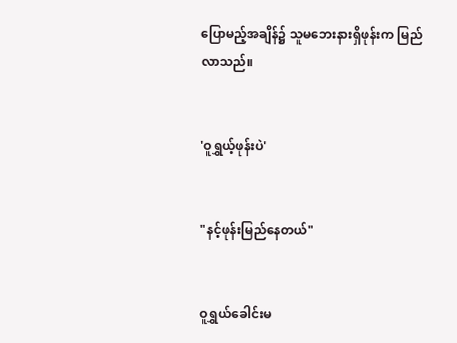ပြောမည့်အချိန်၌ သူမဘေးနားရှိဖုန်းက မြည်လာသည်။


'ဝူရွှယ့်ဖုန်းပဲ'


"နင့်ဖုန်းမြည်နေတယ်"


ဝူရွှယ်ခေါင်းမ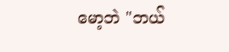မော့ဘဲ "ဘယ်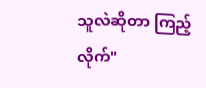သူလဲဆိုတာ ကြည့်လိုက်"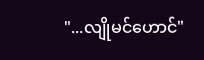"...လျိုမင်ဟောင်"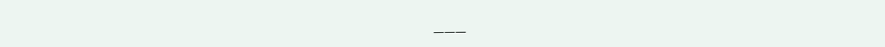___